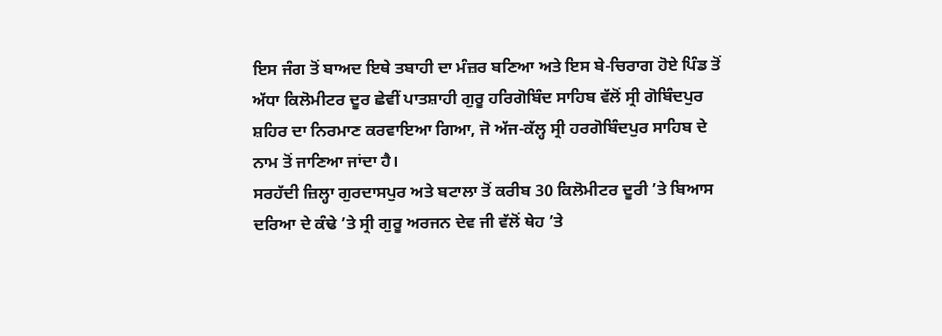ਇਸ ਜੰਗ ਤੋਂ ਬਾਅਦ ਇਥੇ ਤਬਾਹੀ ਦਾ ਮੰਜ਼ਰ ਬਣਿਆ ਅਤੇ ਇਸ ਬੇ-ਚਿਰਾਗ ਹੋਏ ਪਿੰਡ ਤੋਂ ਅੱਧਾ ਕਿਲੋਮੀਟਰ ਦੂਰ ਛੇਵੀਂ ਪਾਤਸ਼ਾਹੀ ਗੁਰੂ ਹਰਿਗੋਬਿੰਦ ਸਾਹਿਬ ਵੱਲੋਂ ਸ੍ਰੀ ਗੋਬਿੰਦਪੁਰ ਸ਼ਹਿਰ ਦਾ ਨਿਰਮਾਣ ਕਰਵਾਇਆ ਗਿਆ, ਜੋ ਅੱਜ-ਕੱਲ੍ਹ ਸ੍ਰੀ ਹਰਗੋਬਿੰਦਪੁਰ ਸਾਹਿਬ ਦੇ ਨਾਮ ਤੋਂ ਜਾਣਿਆ ਜਾਂਦਾ ਹੈ।
ਸਰਹੱਦੀ ਜ਼ਿਲ੍ਹਾ ਗੁਰਦਾਸਪੁਰ ਅਤੇ ਬਟਾਲਾ ਤੋਂ ਕਰੀਬ 30 ਕਿਲੋਮੀਟਰ ਦੂਰੀ ’ਤੇ ਬਿਆਸ ਦਰਿਆ ਦੇ ਕੰਢੇ ’ਤੇ ਸ੍ਰੀ ਗੁਰੂ ਅਰਜਨ ਦੇਵ ਜੀ ਵੱਲੋਂ ਥੇਹ ’ਤੇ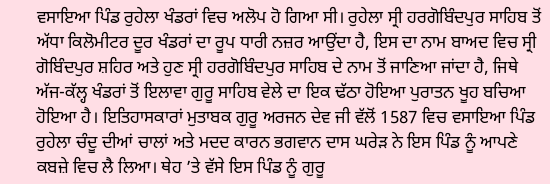ਵਸਾਇਆ ਪਿੰਡ ਰੁਹੇਲਾ ਖੰਡਰਾਂ ਵਿਚ ਅਲੋਪ ਹੋ ਗਿਆ ਸੀ। ਰੁਹੇਲਾ ਸ੍ਰੀ ਹਰਗੋਬਿੰਦਪੁਰ ਸਾਹਿਬ ਤੋਂ ਅੱਧਾ ਕਿਲੋਮੀਟਰ ਦੂਰ ਖੰਡਰਾਂ ਦਾ ਰੂਪ ਧਾਰੀ ਨਜ਼ਰ ਆਉਂਦਾ ਹੈ, ਇਸ ਦਾ ਨਾਮ ਬਾਅਦ ਵਿਚ ਸ੍ਰੀ ਗੋਬਿੰਦਪੁਰ ਸ਼ਹਿਰ ਅਤੇ ਹੁਣ ਸ੍ਰੀ ਹਰਗੋਬਿੰਦਪੁਰ ਸਾਹਿਬ ਦੇ ਨਾਮ ਤੋਂ ਜਾਣਿਆ ਜਾਂਦਾ ਹੈ, ਜਿਥੇ ਅੱਜ-ਕੱਲ੍ਹ ਖੰਡਰਾਂ ਤੋਂ ਇਲਾਵਾ ਗੁਰੂ ਸਾਹਿਬ ਵੇਲੇ ਦਾ ਇਕ ਢੱਠਾ ਹੋਇਆ ਪੁਰਾਤਨ ਖੂਹ ਬਚਿਆ ਹੋਇਆ ਹੈ। ਇਤਿਹਾਸਕਾਰਾਂ ਮੁਤਾਬਕ ਗੁਰੂ ਅਰਜਨ ਦੇਵ ਜੀ ਵੱਲੋਂ 1587 ਵਿਚ ਵਸਾਇਆ ਪਿੰਡ ਰੁਹੇਲਾ ਚੰਦੂ ਦੀਆਂ ਚਾਲਾਂ ਅਤੇ ਮਦਦ ਕਾਰਨ ਭਗਵਾਨ ਦਾਸ ਘਰੇੜ ਨੇ ਇਸ ਪਿੰਡ ਨੂੰ ਆਪਣੇ ਕਬਜ਼ੇ ਵਿਚ ਲੈ ਲਿਆ। ਥੇਹ ’ਤੇ ਵੱਸੇ ਇਸ ਪਿੰਡ ਨੂੰ ਗੁਰੂ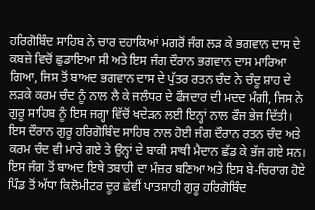ਹਰਿਗੋਬਿੰਦ ਸਾਹਿਬ ਨੇ ਚਾਰ ਦਹਾਕਿਆਂ ਮਗਰੋਂ ਜੰਗ ਲੜ ਕੇ ਭਗਵਾਨ ਦਾਸ ਦੇ ਕਬਜ਼ੇ ਵਿਚੋਂ ਛੁਡਾਇਆ ਸੀ ਅਤੇ ਇਸ ਜੰਗ ਦੌਰਾਨ ਭਗਵਾਨ ਦਾਸ ਮਾਰਿਆ ਗਿਆ, ਜਿਸ ਤੋਂ ਬਾਅਦ ਭਗਵਾਨ ਦਾਸ ਦੇ ਪੁੱਤਰ ਰਤਨ ਚੰਦ ਨੇ ਚੰਦੂ ਸ਼ਾਹ ਦੇ ਲੜਕੇ ਕਰਮ ਚੰਦ ਨੂੰ ਨਾਲ ਲੈ ਕੇ ਜਲੰਧਰ ਦੇ ਫੌਜਦਾਰ ਦੀ ਮਦਦ ਮੰਗੀ, ਜਿਸ ਨੇ ਗੁਰੂ ਸਾਹਿਬ ਨੂੰ ਇਸ ਜਗ੍ਹਾ ਵਿੱਚੋਂ ਖਦੇੜਨ ਲਈ ਇਨ੍ਹਾਂ ਨਾਲ ਫੌਜ ਭੇਜ ਦਿੱਤੀ। ਇਸ ਦੌਰਾਨ ਗੁਰੂ ਹਰਿਗੋਬਿੰਦ ਸਾਹਿਬ ਨਾਲ ਹੋਈ ਜੰਗ ਦੌਰਾਨ ਰਤਨ ਚੰਦ ਅਤੇ ਕਰਮ ਚੰਦ ਵੀ ਮਾਰੇ ਗਏ ਤੇ ਉਨ੍ਹਾਂ ਦੇ ਬਾਕੀ ਸਾਥੀ ਮੈਦਾਨ ਛੱਡ ਕੇ ਭੱਜ ਗਏ ਸਨ।
ਇਸ ਜੰਗ ਤੋਂ ਬਾਅਦ ਇਥੇ ਤਬਾਹੀ ਦਾ ਮੰਜ਼ਰ ਬਣਿਆ ਅਤੇ ਇਸ ਬੇ-ਚਿਰਾਗ ਹੋਏ ਪਿੰਡ ਤੋਂ ਅੱਧਾ ਕਿਲੋਮੀਟਰ ਦੂਰ ਛੇਵੀਂ ਪਾਤਸ਼ਾਹੀ ਗੁਰੂ ਹਰਿਗੋਬਿੰਦ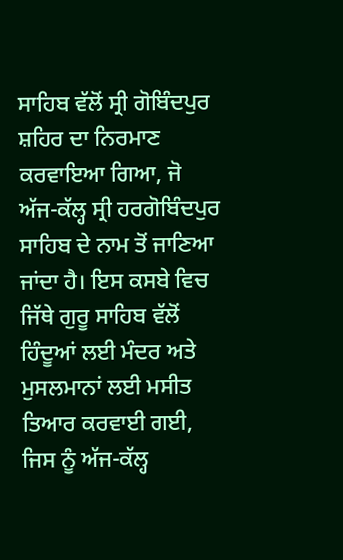ਸਾਹਿਬ ਵੱਲੋਂ ਸ੍ਰੀ ਗੋਬਿੰਦਪੁਰ ਸ਼ਹਿਰ ਦਾ ਨਿਰਮਾਣ ਕਰਵਾਇਆ ਗਿਆ, ਜੋ ਅੱਜ-ਕੱਲ੍ਹ ਸ੍ਰੀ ਹਰਗੋਬਿੰਦਪੁਰ ਸਾਹਿਬ ਦੇ ਨਾਮ ਤੋਂ ਜਾਣਿਆ ਜਾਂਦਾ ਹੈ। ਇਸ ਕਸਬੇ ਵਿਚ ਜਿੱਥੇ ਗੁਰੂ ਸਾਹਿਬ ਵੱਲੋਂ ਹਿੰਦੂਆਂ ਲਈ ਮੰਦਰ ਅਤੇ ਮੁਸਲਮਾਨਾਂ ਲਈ ਮਸੀਤ ਤਿਆਰ ਕਰਵਾਈ ਗਈ, ਜਿਸ ਨੂੰ ਅੱਜ-ਕੱਲ੍ਹ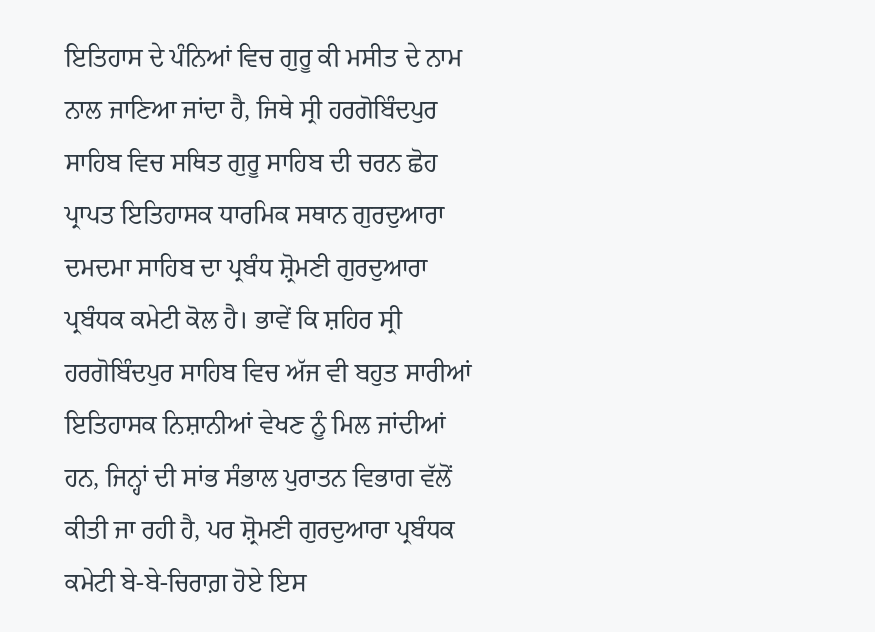ਇਤਿਹਾਸ ਦੇ ਪੰਨਿਆਂ ਵਿਚ ਗੁਰੂ ਕੀ ਮਸੀਤ ਦੇ ਨਾਮ ਨਾਲ ਜਾਣਿਆ ਜਾਂਦਾ ਹੈ, ਜਿਥੇ ਸ੍ਰੀ ਹਰਗੋਬਿੰਦਪੁਰ ਸਾਹਿਬ ਵਿਚ ਸਥਿਤ ਗੁਰੂ ਸਾਹਿਬ ਦੀ ਚਰਨ ਛੋਹ ਪ੍ਰਾਪਤ ਇਤਿਹਾਸਕ ਧਾਰਮਿਕ ਸਥਾਨ ਗੁਰਦੁਆਰਾ ਦਮਦਮਾ ਸਾਹਿਬ ਦਾ ਪ੍ਰਬੰਧ ਸ਼੍ਰੋਮਣੀ ਗੁਰਦੁਆਰਾ ਪ੍ਰਬੰਧਕ ਕਮੇਟੀ ਕੋਲ ਹੈ। ਭਾਵੇਂ ਕਿ ਸ਼ਹਿਰ ਸ੍ਰੀ ਹਰਗੋਬਿੰਦਪੁਰ ਸਾਹਿਬ ਵਿਚ ਅੱਜ ਵੀ ਬਹੁਤ ਸਾਰੀਆਂ ਇਤਿਹਾਸਕ ਨਿਸ਼ਾਨੀਆਂ ਵੇਖਣ ਨੂੰ ਮਿਲ ਜਾਂਦੀਆਂ ਹਨ, ਜਿਨ੍ਹਾਂ ਦੀ ਸਾਂਭ ਸੰਭਾਲ ਪੁਰਾਤਨ ਵਿਭਾਗ ਵੱਲੋਂ ਕੀਤੀ ਜਾ ਰਹੀ ਹੈ, ਪਰ ਸ਼੍ਰੋਮਣੀ ਗੁਰਦੁਆਰਾ ਪ੍ਰਬੰਧਕ ਕਮੇਟੀ ਬੇ-ਬੇ-ਚਿਰਾਗ਼ ਹੋਏ ਇਸ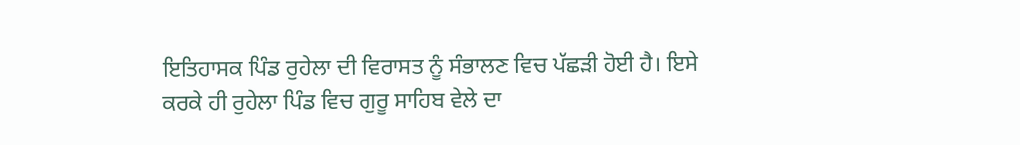ਇਤਿਹਾਸਕ ਪਿੰਡ ਰੁਹੇਲਾ ਦੀ ਵਿਰਾਸਤ ਨੂੰ ਸੰਭਾਲਣ ਵਿਚ ਪੱਛੜੀ ਹੋਈ ਹੈ। ਇਸੇ ਕਰਕੇ ਹੀ ਰੁਹੇਲਾ ਪਿੰਡ ਵਿਚ ਗੁਰੂ ਸਾਹਿਬ ਵੇਲੇ ਦਾ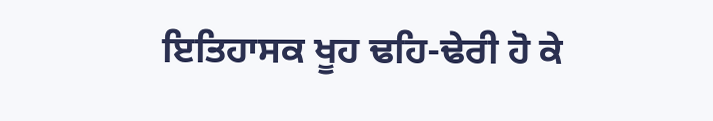ਇਤਿਹਾਸਕ ਖੂਹ ਢਹਿ-ਢੇਰੀ ਹੋ ਕੇ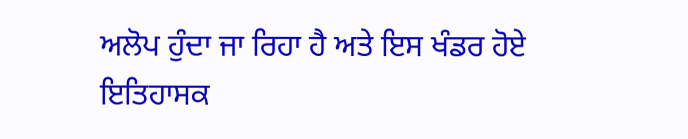ਅਲੋਪ ਹੁੰਦਾ ਜਾ ਰਿਹਾ ਹੈ ਅਤੇ ਇਸ ਖੰਡਰ ਹੋਏ ਇਤਿਹਾਸਕ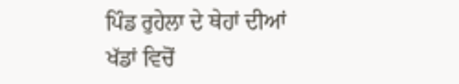ਪਿੰਡ ਰੁਹੇਲਾ ਦੇ ਥੇਹਾਂ ਦੀਆਂ ਖੱਡਾਂ ਵਿਚੋਂ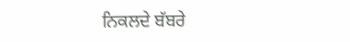ਨਿਕਲਦੇ ਬੱਬਰੇ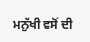ਮਨੁੱਖੀ ਵਸੋਂ ਦੀ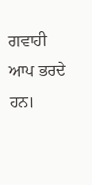ਗਵਾਹੀ ਆਪ ਭਰਦੇ ਹਨ।